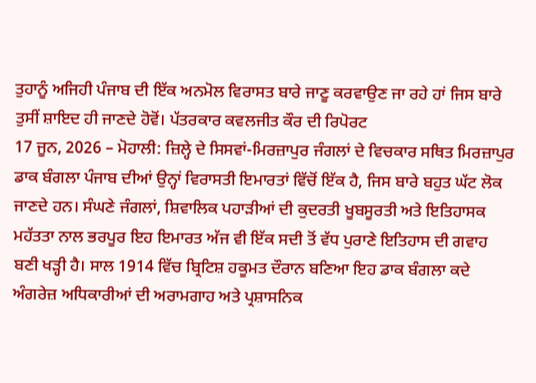ਤੁਹਾਨੂੰ ਅਜਿਹੀ ਪੰਜਾਬ ਦੀ ਇੱਕ ਅਨਮੋਲ ਵਿਰਾਸਤ ਬਾਰੇ ਜਾਣੂ ਕਰਵਾਉਣ ਜਾ ਰਹੇ ਹਾਂ ਜਿਸ ਬਾਰੇ ਤੁਸੀਂ ਸ਼ਾਇਦ ਹੀ ਜਾਣਦੇ ਹੋਵੋਂ। ਪੱਤਰਕਾਰ ਕਵਲਜੀਤ ਕੌਰ ਦੀ ਰਿਪੋਰਟ
17 ਜੂਨ, 2026 – ਮੋਹਾਲੀ: ਜ਼ਿਲ੍ਹੇ ਦੇ ਸਿਸਵਾਂ-ਮਿਰਜ਼ਾਪੁਰ ਜੰਗਲਾਂ ਦੇ ਵਿਚਕਾਰ ਸਥਿਤ ਮਿਰਜ਼ਾਪੁਰ ਡਾਕ ਬੰਗਲਾ ਪੰਜਾਬ ਦੀਆਂ ਉਨ੍ਹਾਂ ਵਿਰਾਸਤੀ ਇਮਾਰਤਾਂ ਵਿੱਚੋਂ ਇੱਕ ਹੈ, ਜਿਸ ਬਾਰੇ ਬਹੁਤ ਘੱਟ ਲੋਕ ਜਾਣਦੇ ਹਨ। ਸੰਘਣੇ ਜੰਗਲਾਂ, ਸ਼ਿਵਾਲਿਕ ਪਹਾੜੀਆਂ ਦੀ ਕੁਦਰਤੀ ਖੂਬਸੂਰਤੀ ਅਤੇ ਇਤਿਹਾਸਕ ਮਹੱਤਤਾ ਨਾਲ ਭਰਪੂਰ ਇਹ ਇਮਾਰਤ ਅੱਜ ਵੀ ਇੱਕ ਸਦੀ ਤੋਂ ਵੱਧ ਪੁਰਾਣੇ ਇਤਿਹਾਸ ਦੀ ਗਵਾਹ ਬਣੀ ਖੜ੍ਹੀ ਹੈ। ਸਾਲ 1914 ਵਿੱਚ ਬ੍ਰਿਟਿਸ਼ ਹਕੂਮਤ ਦੌਰਾਨ ਬਣਿਆ ਇਹ ਡਾਕ ਬੰਗਲਾ ਕਦੇ ਅੰਗਰੇਜ਼ ਅਧਿਕਾਰੀਆਂ ਦੀ ਅਰਾਮਗਾਹ ਅਤੇ ਪ੍ਰਸ਼ਾਸਨਿਕ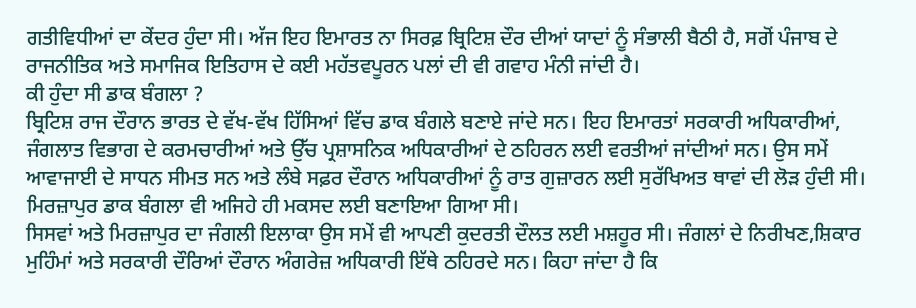ਗਤੀਵਿਧੀਆਂ ਦਾ ਕੇਂਦਰ ਹੁੰਦਾ ਸੀ। ਅੱਜ ਇਹ ਇਮਾਰਤ ਨਾ ਸਿਰਫ਼ ਬ੍ਰਿਟਿਸ਼ ਦੌਰ ਦੀਆਂ ਯਾਦਾਂ ਨੂੰ ਸੰਭਾਲੀ ਬੈਠੀ ਹੈ, ਸਗੋਂ ਪੰਜਾਬ ਦੇ ਰਾਜਨੀਤਿਕ ਅਤੇ ਸਮਾਜਿਕ ਇਤਿਹਾਸ ਦੇ ਕਈ ਮਹੱਤਵਪੂਰਨ ਪਲਾਂ ਦੀ ਵੀ ਗਵਾਹ ਮੰਨੀ ਜਾਂਦੀ ਹੈ।
ਕੀ ਹੁੰਦਾ ਸੀ ਡਾਕ ਬੰਗਲਾ ?
ਬ੍ਰਿਟਿਸ਼ ਰਾਜ ਦੌਰਾਨ ਭਾਰਤ ਦੇ ਵੱਖ-ਵੱਖ ਹਿੱਸਿਆਂ ਵਿੱਚ ਡਾਕ ਬੰਗਲੇ ਬਣਾਏ ਜਾਂਦੇ ਸਨ। ਇਹ ਇਮਾਰਤਾਂ ਸਰਕਾਰੀ ਅਧਿਕਾਰੀਆਂ, ਜੰਗਲਾਤ ਵਿਭਾਗ ਦੇ ਕਰਮਚਾਰੀਆਂ ਅਤੇ ਉੱਚ ਪ੍ਰਸ਼ਾਸਨਿਕ ਅਧਿਕਾਰੀਆਂ ਦੇ ਠਹਿਰਨ ਲਈ ਵਰਤੀਆਂ ਜਾਂਦੀਆਂ ਸਨ। ਉਸ ਸਮੇਂ ਆਵਾਜਾਈ ਦੇ ਸਾਧਨ ਸੀਮਤ ਸਨ ਅਤੇ ਲੰਬੇ ਸਫ਼ਰ ਦੌਰਾਨ ਅਧਿਕਾਰੀਆਂ ਨੂੰ ਰਾਤ ਗੁਜ਼ਾਰਨ ਲਈ ਸੁਰੱਖਿਅਤ ਥਾਵਾਂ ਦੀ ਲੋੜ ਹੁੰਦੀ ਸੀ। ਮਿਰਜ਼ਾਪੁਰ ਡਾਕ ਬੰਗਲਾ ਵੀ ਅਜਿਹੇ ਹੀ ਮਕਸਦ ਲਈ ਬਣਾਇਆ ਗਿਆ ਸੀ।
ਸਿਸਵਾਂ ਅਤੇ ਮਿਰਜ਼ਾਪੁਰ ਦਾ ਜੰਗਲੀ ਇਲਾਕਾ ਉਸ ਸਮੇਂ ਵੀ ਆਪਣੀ ਕੁਦਰਤੀ ਦੌਲਤ ਲਈ ਮਸ਼ਹੂਰ ਸੀ। ਜੰਗਲਾਂ ਦੇ ਨਿਰੀਖਣ,ਸ਼ਿਕਾਰ ਮੁਹਿੰਮਾਂ ਅਤੇ ਸਰਕਾਰੀ ਦੌਰਿਆਂ ਦੌਰਾਨ ਅੰਗਰੇਜ਼ ਅਧਿਕਾਰੀ ਇੱਥੇ ਠਹਿਰਦੇ ਸਨ। ਕਿਹਾ ਜਾਂਦਾ ਹੈ ਕਿ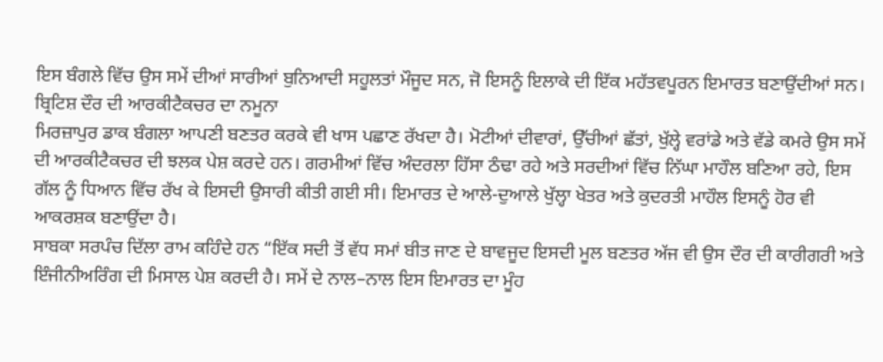ਇਸ ਬੰਗਲੇ ਵਿੱਚ ਉਸ ਸਮੇਂ ਦੀਆਂ ਸਾਰੀਆਂ ਬੁਨਿਆਦੀ ਸਹੂਲਤਾਂ ਮੌਜੂਦ ਸਨ, ਜੋ ਇਸਨੂੰ ਇਲਾਕੇ ਦੀ ਇੱਕ ਮਹੱਤਵਪੂਰਨ ਇਮਾਰਤ ਬਣਾਉਂਦੀਆਂ ਸਨ।
ਬ੍ਰਿਟਿਸ਼ ਦੌਰ ਦੀ ਆਰਕੀਟੈਕਚਰ ਦਾ ਨਮੂਨਾ
ਮਿਰਜ਼ਾਪੁਰ ਡਾਕ ਬੰਗਲਾ ਆਪਣੀ ਬਣਤਰ ਕਰਕੇ ਵੀ ਖਾਸ ਪਛਾਣ ਰੱਖਦਾ ਹੈ। ਮੋਟੀਆਂ ਦੀਵਾਰਾਂ, ਉੱਚੀਆਂ ਛੱਤਾਂ, ਖੁੱਲ੍ਹੇ ਵਰਾਂਡੇ ਅਤੇ ਵੱਡੇ ਕਮਰੇ ਉਸ ਸਮੇਂ ਦੀ ਆਰਕੀਟੈਕਚਰ ਦੀ ਝਲਕ ਪੇਸ਼ ਕਰਦੇ ਹਨ। ਗਰਮੀਆਂ ਵਿੱਚ ਅੰਦਰਲਾ ਹਿੱਸਾ ਠੰਢਾ ਰਹੇ ਅਤੇ ਸਰਦੀਆਂ ਵਿੱਚ ਨਿੱਘਾ ਮਾਹੌਲ ਬਣਿਆ ਰਹੇ, ਇਸ ਗੱਲ ਨੂੰ ਧਿਆਨ ਵਿੱਚ ਰੱਖ ਕੇ ਇਸਦੀ ਉਸਾਰੀ ਕੀਤੀ ਗਈ ਸੀ। ਇਮਾਰਤ ਦੇ ਆਲੇ-ਦੁਆਲੇ ਖੁੱਲ੍ਹਾ ਖੇਤਰ ਅਤੇ ਕੁਦਰਤੀ ਮਾਹੌਲ ਇਸਨੂੰ ਹੋਰ ਵੀ ਆਕਰਸ਼ਕ ਬਣਾਉਂਦਾ ਹੈ।
ਸਾਬਕਾ ਸਰਪੰਚ ਦਿੱਲਾ ਰਾਮ ਕਹਿੰਦੇ ਹਨ “ਇੱਕ ਸਦੀ ਤੋਂ ਵੱਧ ਸਮਾਂ ਬੀਤ ਜਾਣ ਦੇ ਬਾਵਜੂਦ ਇਸਦੀ ਮੂਲ ਬਣਤਰ ਅੱਜ ਵੀ ਉਸ ਦੌਰ ਦੀ ਕਾਰੀਗਰੀ ਅਤੇ ਇੰਜੀਨੀਅਰਿੰਗ ਦੀ ਮਿਸਾਲ ਪੇਸ਼ ਕਰਦੀ ਹੈ। ਸਮੇਂ ਦੇ ਨਾਲ–ਨਾਲ ਇਸ ਇਮਾਰਤ ਦਾ ਮੂੰਹ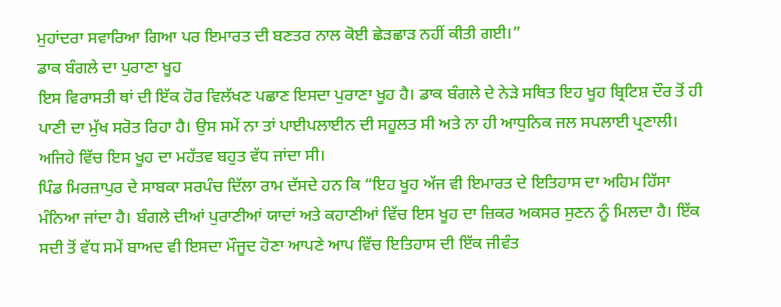ਮੁਹਾਂਦਰਾ ਸਵਾਰਿਆ ਗਿਆ ਪਰ ਇਮਾਰਤ ਦੀ ਬਣਤਰ ਨਾਲ ਕੋਈ ਛੇੜਛਾੜ ਨਹੀਂ ਕੀਤੀ ਗਈ।”
ਡਾਕ ਬੰਗਲੇ ਦਾ ਪੁਰਾਣਾ ਖੂਹ
ਇਸ ਵਿਰਾਸਤੀ ਥਾਂ ਦੀ ਇੱਕ ਹੋਰ ਵਿਲੱਖਣ ਪਛਾਣ ਇਸਦਾ ਪੁਰਾਣਾ ਖੂਹ ਹੈ। ਡਾਕ ਬੰਗਲੇ ਦੇ ਨੇੜੇ ਸਥਿਤ ਇਹ ਖੂਹ ਬ੍ਰਿਟਿਸ਼ ਦੌਰ ਤੋਂ ਹੀ ਪਾਣੀ ਦਾ ਮੁੱਖ ਸਰੋਤ ਰਿਹਾ ਹੈ। ਉਸ ਸਮੇਂ ਨਾ ਤਾਂ ਪਾਈਪਲਾਈਨ ਦੀ ਸਹੂਲਤ ਸੀ ਅਤੇ ਨਾ ਹੀ ਆਧੁਨਿਕ ਜਲ ਸਪਲਾਈ ਪ੍ਰਣਾਲੀ। ਅਜਿਹੇ ਵਿੱਚ ਇਸ ਖੂਹ ਦਾ ਮਹੱਤਵ ਬਹੁਤ ਵੱਧ ਜਾਂਦਾ ਸੀ।
ਪਿੰਡ ਮਿਰਜ਼ਾਪੁਰ ਦੇ ਸਾਬਕਾ ਸਰਪੰਚ ਦਿੱਲਾ ਰਾਮ ਦੱਸਦੇ ਹਨ ਕਿ “ਇਹ ਖੂਹ ਅੱਜ ਵੀ ਇਮਾਰਤ ਦੇ ਇਤਿਹਾਸ ਦਾ ਅਹਿਮ ਹਿੱਸਾ ਮੰਨਿਆ ਜਾਂਦਾ ਹੈ। ਬੰਗਲੇ ਦੀਆਂ ਪੁਰਾਣੀਆਂ ਯਾਦਾਂ ਅਤੇ ਕਹਾਣੀਆਂ ਵਿੱਚ ਇਸ ਖੂਹ ਦਾ ਜ਼ਿਕਰ ਅਕਸਰ ਸੁਣਨ ਨੂੰ ਮਿਲਦਾ ਹੈ। ਇੱਕ ਸਦੀ ਤੋਂ ਵੱਧ ਸਮੇਂ ਬਾਅਦ ਵੀ ਇਸਦਾ ਮੌਜੂਦ ਹੋਣਾ ਆਪਣੇ ਆਪ ਵਿੱਚ ਇਤਿਹਾਸ ਦੀ ਇੱਕ ਜੀਵੰਤ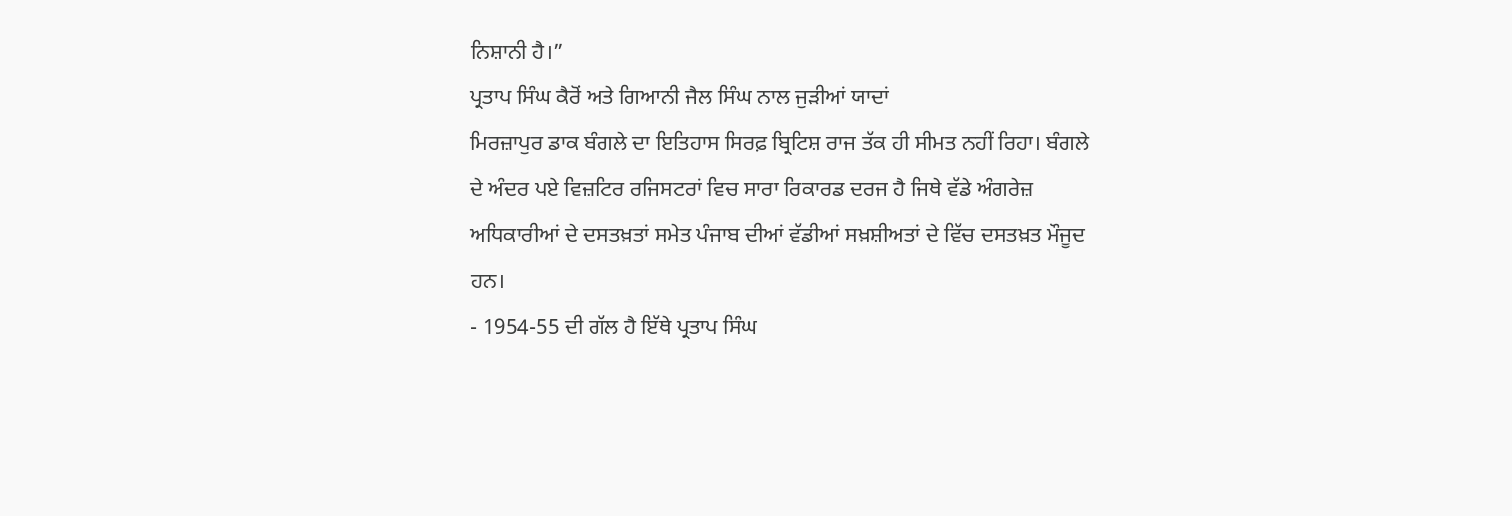ਨਿਸ਼ਾਨੀ ਹੈ।”
ਪ੍ਰਤਾਪ ਸਿੰਘ ਕੈਰੋਂ ਅਤੇ ਗਿਆਨੀ ਜੈਲ ਸਿੰਘ ਨਾਲ ਜੁੜੀਆਂ ਯਾਦਾਂ
ਮਿਰਜ਼ਾਪੁਰ ਡਾਕ ਬੰਗਲੇ ਦਾ ਇਤਿਹਾਸ ਸਿਰਫ਼ ਬ੍ਰਿਟਿਸ਼ ਰਾਜ ਤੱਕ ਹੀ ਸੀਮਤ ਨਹੀਂ ਰਿਹਾ। ਬੰਗਲੇ ਦੇ ਅੰਦਰ ਪਏ ਵਿਜ਼ਟਿਰ ਰਜਿਸਟਰਾਂ ਵਿਚ ਸਾਰਾ ਰਿਕਾਰਡ ਦਰਜ ਹੈ ਜਿਥੇ ਵੱਡੇ ਅੰਗਰੇਜ਼ ਅਧਿਕਾਰੀਆਂ ਦੇ ਦਸਤਖ਼ਤਾਂ ਸਮੇਤ ਪੰਜਾਬ ਦੀਆਂ ਵੱਡੀਆਂ ਸਖ਼ਸ਼ੀਅਤਾਂ ਦੇ ਵਿੱਚ ਦਸਤਖ਼ਤ ਮੌਜੂਦ ਹਨ।
- 1954-55 ਦੀ ਗੱਲ ਹੈ ਇੱਥੇ ਪ੍ਰਤਾਪ ਸਿੰਘ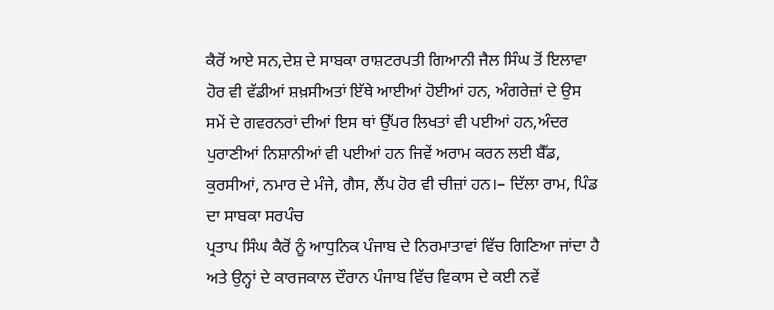ਕੈਰੋਂ ਆਏ ਸਨ,ਦੇਸ਼ ਦੇ ਸਾਬਕਾ ਰਾਸ਼ਟਰਪਤੀ ਗਿਆਨੀ ਜੈਲ ਸਿੰਘ ਤੋਂ ਇਲਾਵਾ ਹੋਰ ਵੀ ਵੱਡੀਆਂ ਸ਼ਖ਼ਸੀਅਤਾਂ ਇੱਥੇ ਆਈਆਂ ਹੋਈਆਂ ਹਨ, ਅੰਗਰੇਜ਼ਾਂ ਦੇ ਉਸ ਸਮੇਂ ਦੇ ਗਵਰਨਰਾਂ ਦੀਆਂ ਇਸ ਥਾਂ ਉੱਪਰ ਲਿਖਤਾਂ ਵੀ ਪਈਆਂ ਹਨ,ਅੰਦਰ ਪੁਰਾਣੀਆਂ ਨਿਸ਼ਾਨੀਆਂ ਵੀ ਪਈਆਂ ਹਨ ਜਿਵੇਂ ਅਰਾਮ ਕਰਨ ਲਈ ਬੈੱਡ, ਕੁਰਸੀਆਂ, ਨਮਾਰ ਦੇ ਮੰਜੇ, ਗੈਸ, ਲੈਂਪ ਹੋਰ ਵੀ ਚੀਜ਼ਾਂ ਹਨ।– ਦਿੱਲਾ ਰਾਮ, ਪਿੰਡ ਦਾ ਸਾਬਕਾ ਸਰਪੰਚ
ਪ੍ਰਤਾਪ ਸਿੰਘ ਕੈਰੋਂ ਨੂੰ ਆਧੁਨਿਕ ਪੰਜਾਬ ਦੇ ਨਿਰਮਾਤਾਵਾਂ ਵਿੱਚ ਗਿਣਿਆ ਜਾਂਦਾ ਹੈ ਅਤੇ ਉਨ੍ਹਾਂ ਦੇ ਕਾਰਜਕਾਲ ਦੌਰਾਨ ਪੰਜਾਬ ਵਿੱਚ ਵਿਕਾਸ ਦੇ ਕਈ ਨਵੇਂ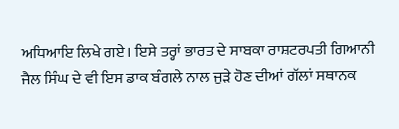ਅਧਿਆਇ ਲਿਖੇ ਗਏ। ਇਸੇ ਤਰ੍ਹਾਂ ਭਾਰਤ ਦੇ ਸਾਬਕਾ ਰਾਸ਼ਟਰਪਤੀ ਗਿਆਨੀ ਜੈਲ ਸਿੰਘ ਦੇ ਵੀ ਇਸ ਡਾਕ ਬੰਗਲੇ ਨਾਲ ਜੁੜੇ ਹੋਣ ਦੀਆਂ ਗੱਲਾਂ ਸਥਾਨਕ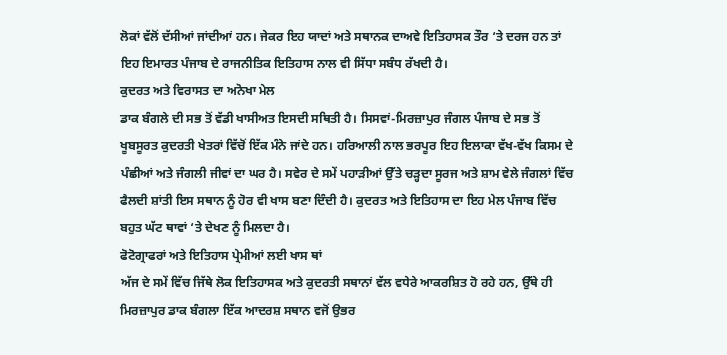ਲੋਕਾਂ ਵੱਲੋਂ ਦੱਸੀਆਂ ਜਾਂਦੀਆਂ ਹਨ। ਜੇਕਰ ਇਹ ਯਾਦਾਂ ਅਤੇ ਸਥਾਨਕ ਦਾਅਵੇ ਇਤਿਹਾਸਕ ਤੌਰ ‘ਤੇ ਦਰਜ ਹਨ ਤਾਂ ਇਹ ਇਮਾਰਤ ਪੰਜਾਬ ਦੇ ਰਾਜਨੀਤਿਕ ਇਤਿਹਾਸ ਨਾਲ ਵੀ ਸਿੱਧਾ ਸਬੰਧ ਰੱਖਦੀ ਹੈ।
ਕੁਦਰਤ ਅਤੇ ਵਿਰਾਸਤ ਦਾ ਅਨੋਖਾ ਮੇਲ
ਡਾਕ ਬੰਗਲੇ ਦੀ ਸਭ ਤੋਂ ਵੱਡੀ ਖਾਸੀਅਤ ਇਸਦੀ ਸਥਿਤੀ ਹੈ। ਸਿਸਵਾਂ-ਮਿਰਜ਼ਾਪੁਰ ਜੰਗਲ ਪੰਜਾਬ ਦੇ ਸਭ ਤੋਂ ਖੂਬਸੂਰਤ ਕੁਦਰਤੀ ਖੇਤਰਾਂ ਵਿੱਚੋਂ ਇੱਕ ਮੰਨੇ ਜਾਂਦੇ ਹਨ। ਹਰਿਆਲੀ ਨਾਲ ਭਰਪੂਰ ਇਹ ਇਲਾਕਾ ਵੱਖ-ਵੱਖ ਕਿਸਮ ਦੇ ਪੰਛੀਆਂ ਅਤੇ ਜੰਗਲੀ ਜੀਵਾਂ ਦਾ ਘਰ ਹੈ। ਸਵੇਰ ਦੇ ਸਮੇਂ ਪਹਾੜੀਆਂ ਉੱਤੇ ਚੜ੍ਹਦਾ ਸੂਰਜ ਅਤੇ ਸ਼ਾਮ ਵੇਲੇ ਜੰਗਲਾਂ ਵਿੱਚ ਫੈਲਦੀ ਸ਼ਾਂਤੀ ਇਸ ਸਥਾਨ ਨੂੰ ਹੋਰ ਵੀ ਖਾਸ ਬਣਾ ਦਿੰਦੀ ਹੈ। ਕੁਦਰਤ ਅਤੇ ਇਤਿਹਾਸ ਦਾ ਇਹ ਮੇਲ ਪੰਜਾਬ ਵਿੱਚ ਬਹੁਤ ਘੱਟ ਥਾਵਾਂ ‘ਤੇ ਦੇਖਣ ਨੂੰ ਮਿਲਦਾ ਹੈ।
ਫੋਟੋਗ੍ਰਾਫਰਾਂ ਅਤੇ ਇਤਿਹਾਸ ਪ੍ਰੇਮੀਆਂ ਲਈ ਖਾਸ ਥਾਂ
ਅੱਜ ਦੇ ਸਮੇਂ ਵਿੱਚ ਜਿੱਥੇ ਲੋਕ ਇਤਿਹਾਸਕ ਅਤੇ ਕੁਦਰਤੀ ਸਥਾਨਾਂ ਵੱਲ ਵਧੇਰੇ ਆਕਰਸ਼ਿਤ ਹੋ ਰਹੇ ਹਨ, ਉੱਥੇ ਹੀ ਮਿਰਜ਼ਾਪੁਰ ਡਾਕ ਬੰਗਲਾ ਇੱਕ ਆਦਰਸ਼ ਸਥਾਨ ਵਜੋਂ ਉਭਰ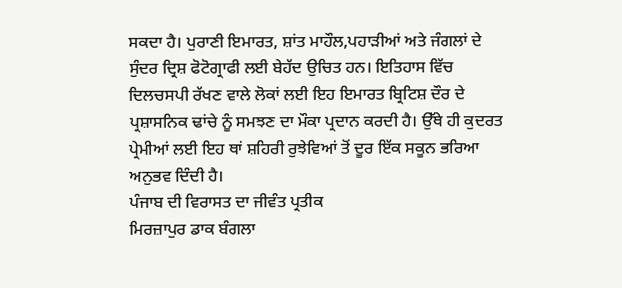ਸਕਦਾ ਹੈ। ਪੁਰਾਣੀ ਇਮਾਰਤ, ਸ਼ਾਂਤ ਮਾਹੌਲ,ਪਹਾੜੀਆਂ ਅਤੇ ਜੰਗਲਾਂ ਦੇ ਸੁੰਦਰ ਦ੍ਰਿਸ਼ ਫੋਟੋਗ੍ਰਾਫੀ ਲਈ ਬੇਹੱਦ ਉਚਿਤ ਹਨ। ਇਤਿਹਾਸ ਵਿੱਚ ਦਿਲਚਸਪੀ ਰੱਖਣ ਵਾਲੇ ਲੋਕਾਂ ਲਈ ਇਹ ਇਮਾਰਤ ਬ੍ਰਿਟਿਸ਼ ਦੌਰ ਦੇ ਪ੍ਰਸ਼ਾਸਨਿਕ ਢਾਂਚੇ ਨੂੰ ਸਮਝਣ ਦਾ ਮੌਕਾ ਪ੍ਰਦਾਨ ਕਰਦੀ ਹੈ। ਉੱਥੇ ਹੀ ਕੁਦਰਤ ਪ੍ਰੇਮੀਆਂ ਲਈ ਇਹ ਥਾਂ ਸ਼ਹਿਰੀ ਰੁਝੇਵਿਆਂ ਤੋਂ ਦੂਰ ਇੱਕ ਸਕੂਨ ਭਰਿਆ ਅਨੁਭਵ ਦਿੰਦੀ ਹੈ।
ਪੰਜਾਬ ਦੀ ਵਿਰਾਸਤ ਦਾ ਜੀਵੰਤ ਪ੍ਰਤੀਕ
ਮਿਰਜ਼ਾਪੁਰ ਡਾਕ ਬੰਗਲਾ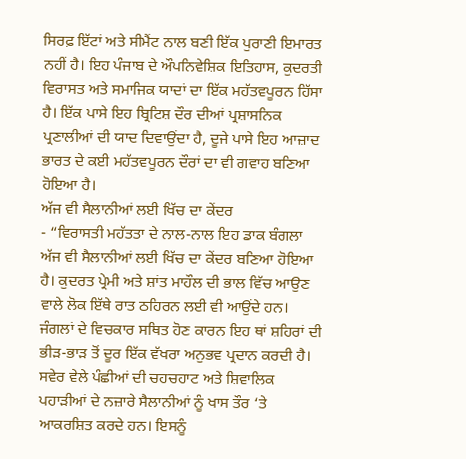ਸਿਰਫ਼ ਇੱਟਾਂ ਅਤੇ ਸੀਮੈਂਟ ਨਾਲ ਬਣੀ ਇੱਕ ਪੁਰਾਣੀ ਇਮਾਰਤ ਨਹੀਂ ਹੈ। ਇਹ ਪੰਜਾਬ ਦੇ ਔਪਨਿਵੇਸ਼ਿਕ ਇਤਿਹਾਸ, ਕੁਦਰਤੀ ਵਿਰਾਸਤ ਅਤੇ ਸਮਾਜਿਕ ਯਾਦਾਂ ਦਾ ਇੱਕ ਮਹੱਤਵਪੂਰਨ ਹਿੱਸਾ ਹੈ। ਇੱਕ ਪਾਸੇ ਇਹ ਬ੍ਰਿਟਿਸ਼ ਦੌਰ ਦੀਆਂ ਪ੍ਰਸ਼ਾਸਨਿਕ ਪ੍ਰਣਾਲੀਆਂ ਦੀ ਯਾਦ ਦਿਵਾਉਂਦਾ ਹੈ, ਦੂਜੇ ਪਾਸੇ ਇਹ ਆਜ਼ਾਦ ਭਾਰਤ ਦੇ ਕਈ ਮਹੱਤਵਪੂਰਨ ਦੌਰਾਂ ਦਾ ਵੀ ਗਵਾਹ ਬਣਿਆ ਹੋਇਆ ਹੈ।
ਅੱਜ ਵੀ ਸੈਲਾਨੀਆਂ ਲਈ ਖਿੱਚ ਦਾ ਕੇਂਦਰ
- “ਵਿਰਾਸਤੀ ਮਹੱਤਤਾ ਦੇ ਨਾਲ-ਨਾਲ ਇਹ ਡਾਕ ਬੰਗਲਾ ਅੱਜ ਵੀ ਸੈਲਾਨੀਆਂ ਲਈ ਖਿੱਚ ਦਾ ਕੇਂਦਰ ਬਣਿਆ ਹੋਇਆ ਹੈ। ਕੁਦਰਤ ਪ੍ਰੇਮੀ ਅਤੇ ਸ਼ਾਂਤ ਮਾਹੌਲ ਦੀ ਭਾਲ ਵਿੱਚ ਆਉਣ ਵਾਲੇ ਲੋਕ ਇੱਥੇ ਰਾਤ ਠਹਿਰਨ ਲਈ ਵੀ ਆਉਂਦੇ ਹਨ। ਜੰਗਲਾਂ ਦੇ ਵਿਚਕਾਰ ਸਥਿਤ ਹੋਣ ਕਾਰਨ ਇਹ ਥਾਂ ਸ਼ਹਿਰਾਂ ਦੀ ਭੀੜ-ਭਾੜ ਤੋਂ ਦੂਰ ਇੱਕ ਵੱਖਰਾ ਅਨੁਭਵ ਪ੍ਰਦਾਨ ਕਰਦੀ ਹੈ। ਸਵੇਰ ਵੇਲੇ ਪੰਛੀਆਂ ਦੀ ਚਹਚਹਾਟ ਅਤੇ ਸ਼ਿਵਾਲਿਕ ਪਹਾੜੀਆਂ ਦੇ ਨਜ਼ਾਰੇ ਸੈਲਾਨੀਆਂ ਨੂੰ ਖਾਸ ਤੌਰ ‘ਤੇ ਆਕਰਸ਼ਿਤ ਕਰਦੇ ਹਨ। ਇਸਨੂੰ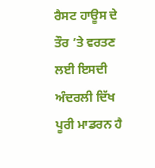ਰੈਸਟ ਹਾਊਸ ਦੇ ਤੌਰ ’ਤੇ ਵਰਤਣ ਲਈ ਇਸਦੀ ਅੰਦਰਲੀ ਦਿੱਖ ਪੂਰੀ ਮਾਡਰਨ ਹੈ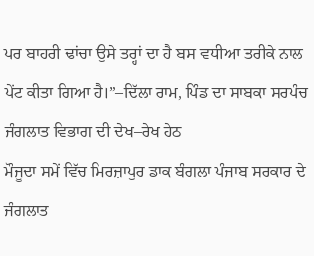ਪਰ ਬਾਹਰੀ ਢਾਂਚਾ ਉਸੇ ਤਰ੍ਹਾਂ ਦਾ ਹੈ ਬਸ ਵਧੀਆ ਤਰੀਕੇ ਨਾਲ ਪੇਂਟ ਕੀਤਾ ਗਿਆ ਹੈ।”–ਦਿੱਲਾ ਰਾਮ, ਪਿੰਡ ਦਾ ਸਾਬਕਾ ਸਰਪੰਚ
ਜੰਗਲਾਤ ਵਿਭਾਗ ਦੀ ਦੇਖ–ਰੇਖ ਹੇਠ
ਮੌਜੂਦਾ ਸਮੇਂ ਵਿੱਚ ਮਿਰਜ਼ਾਪੁਰ ਡਾਕ ਬੰਗਲਾ ਪੰਜਾਬ ਸਰਕਾਰ ਦੇ ਜੰਗਲਾਤ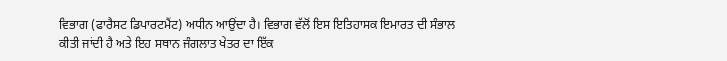ਵਿਭਾਗ (ਫਾਰੈਸਟ ਡਿਪਾਰਟਮੈਂਟ) ਅਧੀਨ ਆਉਂਦਾ ਹੈ। ਵਿਭਾਗ ਵੱਲੋਂ ਇਸ ਇਤਿਹਾਸਕ ਇਮਾਰਤ ਦੀ ਸੰਭਾਲ ਕੀਤੀ ਜਾਂਦੀ ਹੈ ਅਤੇ ਇਹ ਸਥਾਨ ਜੰਗਲਾਤ ਖੇਤਰ ਦਾ ਇੱਕ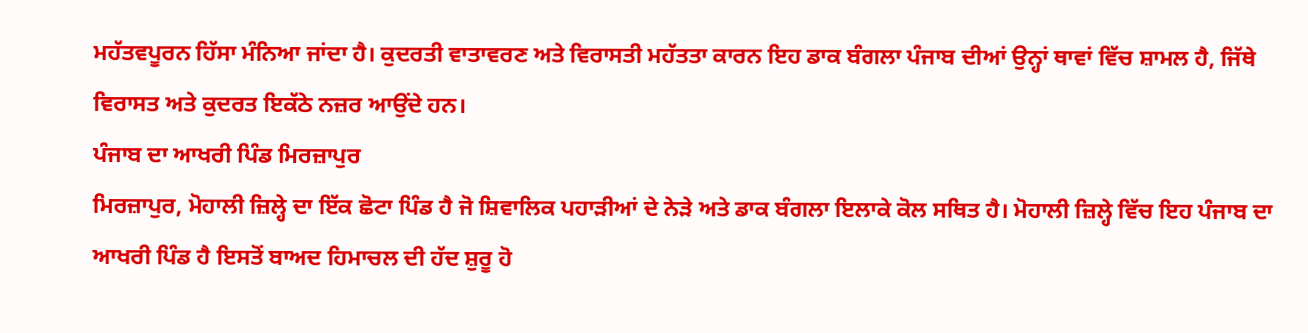ਮਹੱਤਵਪੂਰਨ ਹਿੱਸਾ ਮੰਨਿਆ ਜਾਂਦਾ ਹੈ। ਕੁਦਰਤੀ ਵਾਤਾਵਰਣ ਅਤੇ ਵਿਰਾਸਤੀ ਮਹੱਤਤਾ ਕਾਰਨ ਇਹ ਡਾਕ ਬੰਗਲਾ ਪੰਜਾਬ ਦੀਆਂ ਉਨ੍ਹਾਂ ਥਾਵਾਂ ਵਿੱਚ ਸ਼ਾਮਲ ਹੈ, ਜਿੱਥੇ ਵਿਰਾਸਤ ਅਤੇ ਕੁਦਰਤ ਇਕੱਠੇ ਨਜ਼ਰ ਆਉਂਦੇ ਹਨ।
ਪੰਜਾਬ ਦਾ ਆਖਰੀ ਪਿੰਡ ਮਿਰਜ਼ਾਪੁਰ
ਮਿਰਜ਼ਾਪੁਰ, ਮੋਹਾਲੀ ਜ਼ਿਲ੍ਹੇ ਦਾ ਇੱਕ ਛੋਟਾ ਪਿੰਡ ਹੈ ਜੋ ਸ਼ਿਵਾਲਿਕ ਪਹਾੜੀਆਂ ਦੇ ਨੇੜੇ ਅਤੇ ਡਾਕ ਬੰਗਲਾ ਇਲਾਕੇ ਕੋਲ ਸਥਿਤ ਹੈ। ਮੋਹਾਲੀ ਜ਼ਿਲ੍ਹੇ ਵਿੱਚ ਇਹ ਪੰਜਾਬ ਦਾ ਆਖਰੀ ਪਿੰਡ ਹੈ ਇਸਤੋਂ ਬਾਅਦ ਹਿਮਾਚਲ ਦੀ ਹੱਦ ਸ਼ੁਰੂ ਹੋ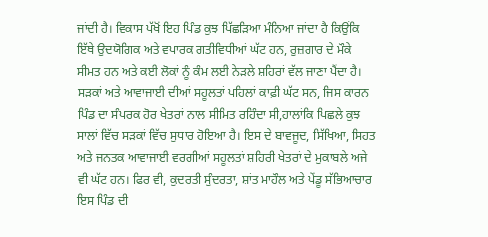ਜਾਂਦੀ ਹੈ। ਵਿਕਾਸ ਪੱਖੋਂ ਇਹ ਪਿੰਡ ਕੁਝ ਪਿੱਛੜਿਆ ਮੰਨਿਆ ਜਾਂਦਾ ਹੈ ਕਿਉਂਕਿ ਇੱਥੇ ਉਦਯੋਗਿਕ ਅਤੇ ਵਪਾਰਕ ਗਤੀਵਿਧੀਆਂ ਘੱਟ ਹਨ, ਰੁਜ਼ਗਾਰ ਦੇ ਮੌਕੇ ਸੀਮਤ ਹਨ ਅਤੇ ਕਈ ਲੋਕਾਂ ਨੂੰ ਕੰਮ ਲਈ ਨੇੜਲੇ ਸ਼ਹਿਰਾਂ ਵੱਲ ਜਾਣਾ ਪੈਂਦਾ ਹੈ। ਸੜਕਾਂ ਅਤੇ ਆਵਾਜਾਈ ਦੀਆਂ ਸਹੂਲਤਾਂ ਪਹਿਲਾਂ ਕਾਫ਼ੀ ਘੱਟ ਸਨ, ਜਿਸ ਕਾਰਨ ਪਿੰਡ ਦਾ ਸੰਪਰਕ ਹੋਰ ਖੇਤਰਾਂ ਨਾਲ ਸੀਮਿਤ ਰਹਿੰਦਾ ਸੀ,ਹਾਲਾਂਕਿ ਪਿਛਲੇ ਕੁਝ ਸਾਲਾਂ ਵਿੱਚ ਸੜਕਾਂ ਵਿੱਚ ਸੁਧਾਰ ਹੋਇਆ ਹੈ। ਇਸ ਦੇ ਬਾਵਜੂਦ, ਸਿੱਖਿਆ, ਸਿਹਤ ਅਤੇ ਜਨਤਕ ਆਵਾਜਾਈ ਵਰਗੀਆਂ ਸਹੂਲਤਾਂ ਸ਼ਹਿਰੀ ਖੇਤਰਾਂ ਦੇ ਮੁਕਾਬਲੇ ਅਜੇ ਵੀ ਘੱਟ ਹਨ। ਫਿਰ ਵੀ, ਕੁਦਰਤੀ ਸੁੰਦਰਤਾ, ਸ਼ਾਂਤ ਮਾਹੌਲ ਅਤੇ ਪੇਂਡੂ ਸੱਭਿਆਚਾਰ ਇਸ ਪਿੰਡ ਦੀ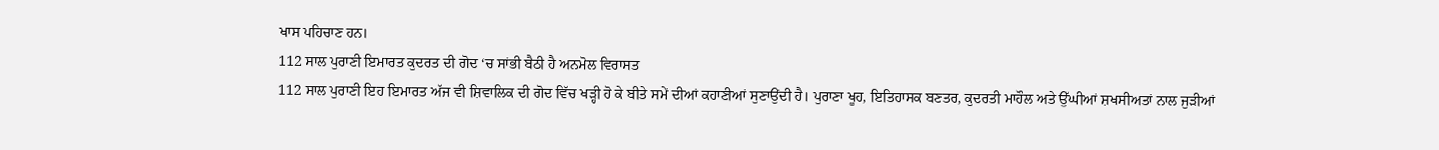ਖਾਸ ਪਹਿਚਾਣ ਹਨ।
112 ਸਾਲ ਪੁਰਾਣੀ ਇਮਾਰਤ ਕੁਦਰਤ ਦੀ ਗੋਦ ‘ਚ ਸਾਂਭੀ ਬੈਠੀ ਹੈ ਅਨਮੋਲ ਵਿਰਾਸਤ
112 ਸਾਲ ਪੁਰਾਣੀ ਇਹ ਇਮਾਰਤ ਅੱਜ ਵੀ ਸ਼ਿਵਾਲਿਕ ਦੀ ਗੋਦ ਵਿੱਚ ਖੜ੍ਹੀ ਹੋ ਕੇ ਬੀਤੇ ਸਮੇਂ ਦੀਆਂ ਕਹਾਣੀਆਂ ਸੁਣਾਉਂਦੀ ਹੈ। ਪੁਰਾਣਾ ਖੂਹ, ਇਤਿਹਾਸਕ ਬਣਤਰ, ਕੁਦਰਤੀ ਮਾਹੌਲ ਅਤੇ ਉੱਘੀਆਂ ਸ਼ਖਸੀਅਤਾਂ ਨਾਲ ਜੁੜੀਆਂ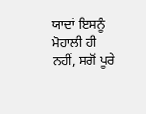ਯਾਦਾਂ ਇਸਨੂੰ ਮੋਹਾਲੀ ਹੀ ਨਹੀਂ, ਸਗੋਂ ਪੂਰੇ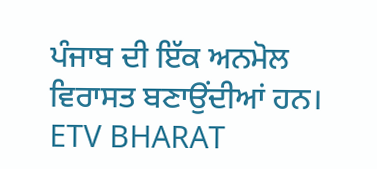ਪੰਜਾਬ ਦੀ ਇੱਕ ਅਨਮੋਲ ਵਿਰਾਸਤ ਬਣਾਉਂਦੀਆਂ ਹਨ।
ETV BHARAT